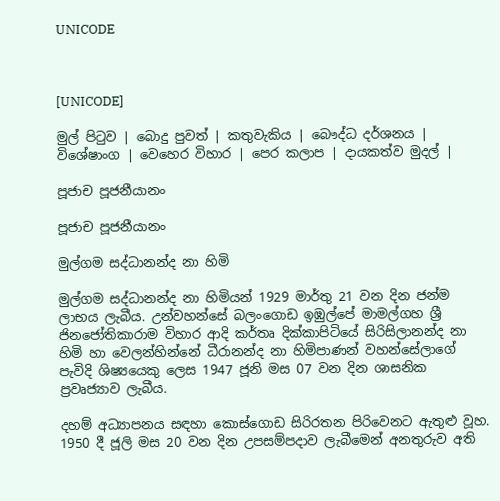UNICODE



[UNICODE]

මුල් පිටුව | බොදු පුවත් | කතුවැකිය | බෞද්ධ දර්ශනය | විශේෂාංග | වෙහෙර විහාර | පෙර කලාප | දායකත්ව මුදල් |

පූජ‍ාච පූජනීයානං

පූජ‍ාච පූජනීයානං

මුල්ගම සද්ධානන්ද නා හිමි

මුල්ගම සද්ධානන්ද නා හිමියන් 1929 මාර්තු 21 වන දින ජන්ම ලාභය ලැබීය. උන්වහන්සේ බලංගොඩ ඉඹුල්පේ මාමල්ගහ ශ්‍රී ජිනජෝතිකාරාම විහාර ආදි කර්තෘ දික්කාපිටියේ සිරිසිලානන්ද නා හිමි හා වෙලන්හින්නේ ධීරානන්ද නා හිමිපාණන් වහන්සේලාගේ පැවිදි ශිෂ්‍යයෙකු ලෙස 1947 ජූනි මස 07 වන දින ශාසනික ප්‍රවෘජ්‍යාව ලැබීය.

දහම් අධ්‍යාපනය සඳහා කොස්ගොඩ සිරිරතන පිරිවෙනට ඇතුළු වූහ. 1950 දී ජූලි මස 20 වන දින උපසම්පදාව ලැබීමෙන් අනතුරුව අති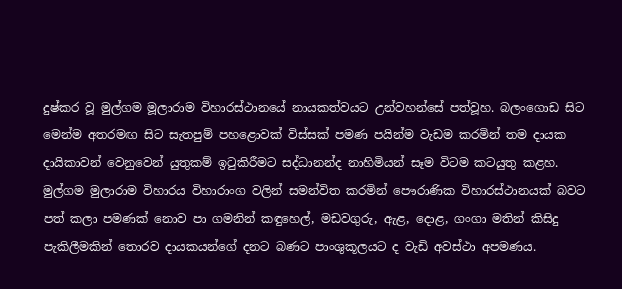දුෂ්කර වූ මුල්ගම මූලාරාම විහාරස්ථානයේ නායකත්වයට උන්වහන්සේ පත්වූහ. බලංගොඩ සිට මෙන්ම අතරමඟ සිට සැතපුම් පහළොවක් විස්සක් පමණ පයින්ම වැඩම කරමින් තම දායක දායිකාවන් වෙනුවෙන් යුතුකම් ඉටුකිරීමට සද්ධානන්ද නාහිමියන් සෑම විටම කටයුතු කළහ. මුල්ගම මුලාරාම විහාරය විහාරාංග වලින් සමන්විත කරමින් පෞරාණික විහාරස්ථානයක් බවට පත් කලා පමණක් නොව පා ගමනින් කඳුහෙල්, මඩවගුරු, ඇළ, දොළ, ගංගා මතින් කිසිදු පැකිලීමකින් තොරව දායකයන්ගේ දනට බණට පාංශුකූලයට ද වැඩි අවස්ථා අපමණය.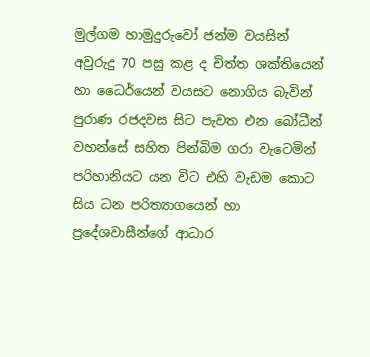මුල්ගම හාමුදුරුවෝ ජන්ම වයසින් අවුරුදු 70 පසු කළ ද චිත්ත ශක්තියෙන් හා ධෛර්යෙන් වයසට නොගිය බැවින් පුරාණ රජදවස සිට පැවත එන බෝධීන් වහන්සේ සහිත පින්බිම ගරා වැටෙමින් පරිහානියට යන විට එහි වැඩම කොට සිය ධන පරිත්‍යාගයෙන් හා ප්‍රදේශවාසීන්ගේ ආධාර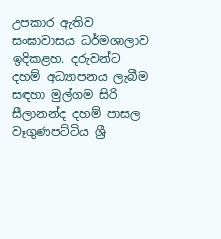උපකාර ඇතිව සංඝාවාසය ධර්මශාලාව ඉදිකළහ. දරුවන්ට දහම් අධ්‍යාපනය ලැබීම සඳහා මුල්ගම සිරි සීලානන්ද දහම් පාසල වෑගුණපට්ටිය ශ්‍රී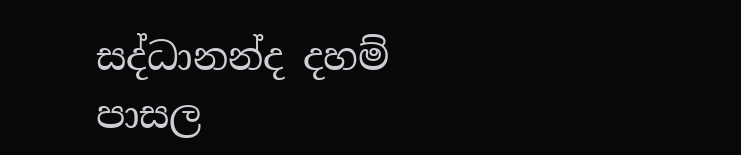සද්ධානන්ද දහම් පාසල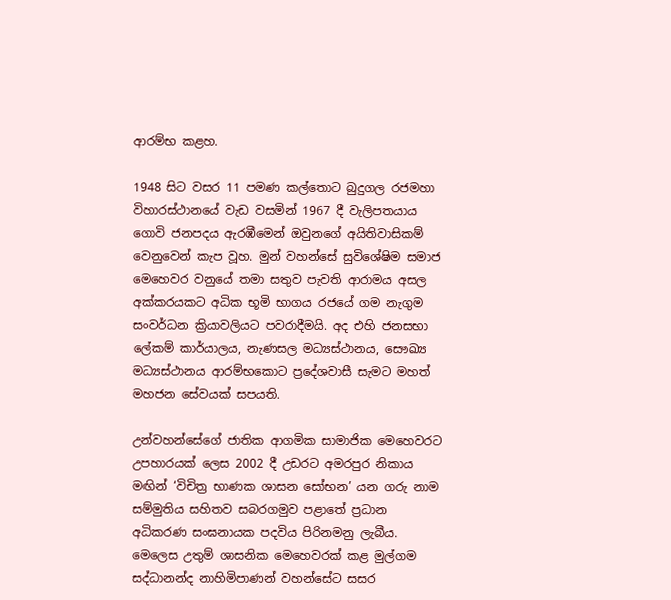ආරම්භ කළහ.

1948 සිට වසර 11 පමණ කල්තොට බුදුගල රජමහා විහාරස්ථානයේ වැඩ වසමින් 1967 දී වැලිපතයාය ගොවි ජනපදය ඇරඹීමෙන් ඔවුනගේ අයිතිවාසිකම් වෙනුවෙන් කැප වූහ. මුන් වහන්සේ සුවිශේෂිම සමාජ මෙහෙවර වනුයේ තමා සතුව පැවති ආරාමය අසල අක්කරයකට අධික භූමි භාගය රජයේ ගම නැගුම සංවර්ධන ක්‍රියාවලියට පවරාදීමයි. අද එහි ජනසභා ලේකම් කාර්යාලය, නැණසල මධ්‍යස්ථානය, සෞඛ්‍ය මධ්‍යස්ථානය ආරම්භකොට ප්‍රදේශවාසී සැමට මහත් මහජන සේවයක් සපයති.

උන්වහන්සේගේ ජාතික ආගමික සාමාජික මෙහෙවරට උපහාරයක් ලෙස 2002 දී උඩරට අමරපුර නිකාය මඟින් ‘විචිත්‍ර භාණක ශාසන සෝභන’ යන ගරු නාම සම්මුතිය සහිතව සබරගමුව පළාතේ ප්‍රධාන අධිකරණ සංඝනායක පදවිය පිරිනමනු ලැබීය. මෙලෙස උතුම් ශාසනික මෙහෙවරක් කළ මුල්ගම සද්ධානන්ද නාහිමිපාණන් වහන්සේට සසර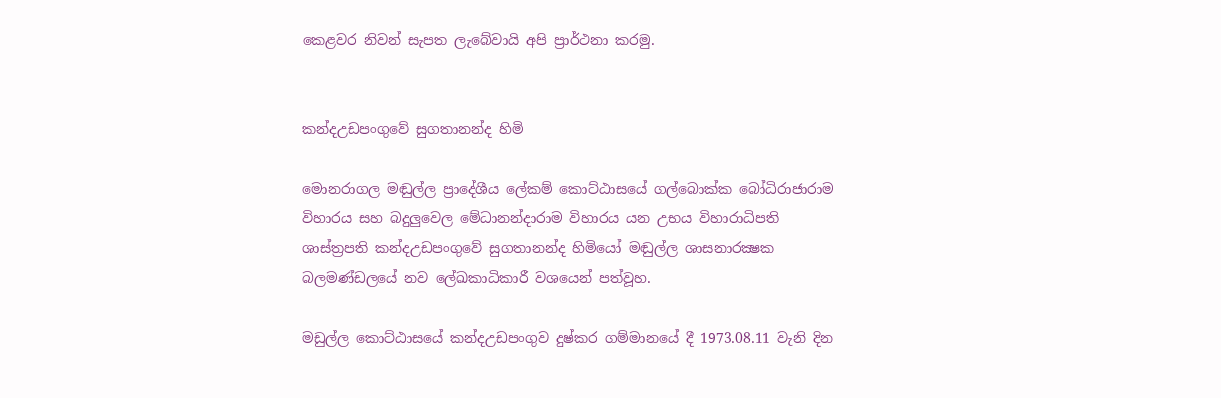කෙළවර නිවන් සැපත ලැබේවායි අපි ප්‍රාර්ථනා කරමු.


කන්දඋඩපංගුවේ සුගතානන්ද හිමි

මොනරාගල මඬුල්ල ප්‍රාදේශීය ලේකම් කොට්ඨාසයේ ගල්බොක්ක බෝධිරාජාරාම විහාරය සහ බදුලුවෙල මේධානන්දාරාම විහාරය යන උභය විහාරාධිපති ශාස්ත්‍රපති කන්දඋඩපංගුවේ සුගතානන්ද හිමියෝ මඬුල්ල ශාසනාරක්‍ෂක බලමණ්ඩලයේ නව ලේඛකාධිකාරී වශයෙන් පත්වූහ.

මඩුල්ල කොට්ඨාසයේ කන්දඋඩපංගුව දුෂ්කර ගම්මානයේ දී 1973.08.11 වැනි දින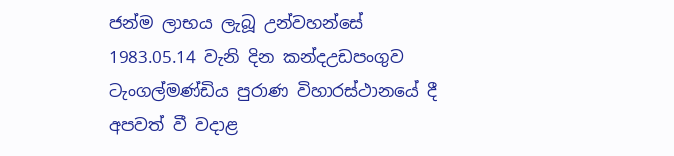ජන්ම ලාභය ලැබූ උන්වහන්සේ 1983.05.14 වැනි දින කන්දඋඩපංගුව ටැංගල්මණ්ඩිය පුරාණ විහාරස්ථානයේ දී අපවත් වී වදාළ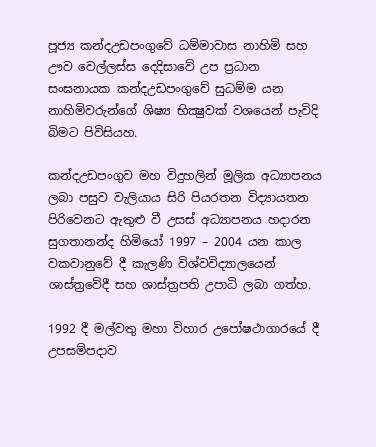පූජ්‍ය කන්දඋඩපංගුවේ ධම්මාවාස නාහිමි සහ ඌව වෙල්ලස්ස දෙදිසාවේ උප ප්‍රධාන සංඝනායක කන්දඋඩපංගුවේ සුධම්ම යන නාහිමිවරුන්ගේ ශිෂ්‍ය භික්‍ෂුවක් වශයෙන් පැවිදි බිමට පිවිසියහ.

කන්දඋඩපංගුව මහ විදුහලින් මූලික අධ්‍යාපනය ලබා පසුව වැලියාය සිරි පියරතන විද්‍යායතන පිරිවෙනට ඇතුළු වී උසස් අධ්‍යාපනය හදාරන සුගතානන්ද හිමියෝ 1997 – 2004 යන කාල වකවානුවේ දී කැලණි විශ්වවිද්‍යාලයෙන් ශාස්ත්‍රවේදී සහ ශාස්ත්‍රපති උපාධි ලබා ගත්හ.

1992 දී මල්වතු මහා විහාර උපෝෂථාගාරයේ දී උපසම්පදාව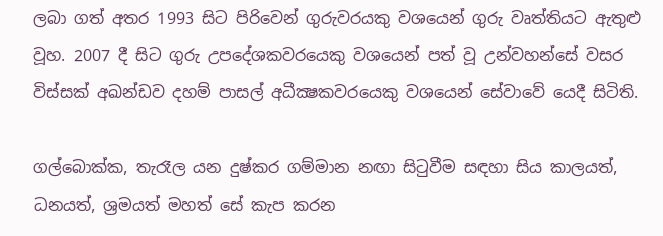ලබා ගත් අතර 1993 සිට පිරිවෙන් ගුරුවරයකු වශයෙන් ගුරු වෘත්තියට ඇතුළු වූහ. 2007 දී සිට ගුරු උපදේශකවරයෙකු වශයෙන් පත් වූ උන්වහන්සේ වසර විස්සක් අඛන්ඩව දහම් පාසල් අධීක්‍ෂකවරයෙකු වශයෙන් සේවාවේ යෙදී සිටිති.

ගල්බොක්ක, තැරෑල යන දුෂ්කර ගම්මාන නඟා සිටුවීම සඳහා සිය කාලයත්, ධනයත්, ශ්‍රමයත් මහත් සේ කැප කරන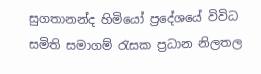සුගතානන්ද හිමියෝ ප්‍රදේශයේ විවිධ සමිති සමාගම් රැසක ප්‍රධාන නිලතල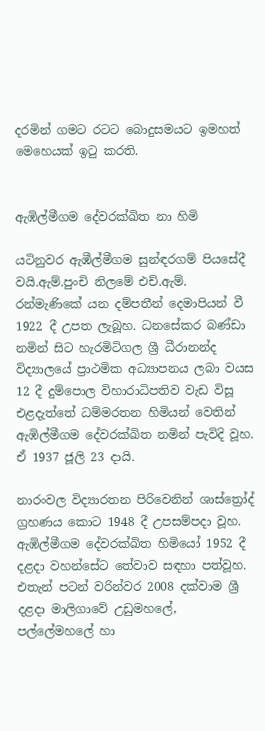දරමින් ගමට රටට බොදුසමයට ඉමහත් මෙහෙයක් ඉටු කරති.


ඇඹිල්මීගම දේවරක්‍ඛිත නා හිමි

යටිනුවර ඇඹීල්මීගම සුන්ඳරගම් පියසේදී වයි.ඇම්.පුංචි නිලමේ එච්.ඇම්. රන්මැණිකේ යන දම්පතීන් දෙමාපියන් වී 1922 දී උපත ලැබූහ. ධනසේකර බණ්ඩා නමින් සිට හැරමිටිගල ශ්‍රී ධීරානන්ද විද්‍යාලයේ ප්‍රාථමික අධ්‍යාපනය ලබා වයස 12 දී දුම්පොල විහාරාධිපතිව වැඩ විසූ එළදැත්තේ ධම්මරතන හිමියන් වෙතින් ඇඹිල්මීගම දේවරක්ඛිත නමින් පැවිදි වූහ. ඒ 1937 ජූලි 23 දායි.

නාරංවල විද්‍යාරතන පිරිවෙනින් ශාස්ත්‍රෝද් ග්‍රහණය කොට 1948 දී උපසම්පදා වූහ. ඇඹිල්මීගම දේවරක්ඛිත හිමියෝ 1952 දී දළදා වහන්සේට තේවාව සඳහා පත්වූහ. එතැන් පටන් වරින්වර 2008 දක්වාම ශ්‍රී දළදා මාලිගාවේ උඩුමහලේ, පල්ලේමහලේ හා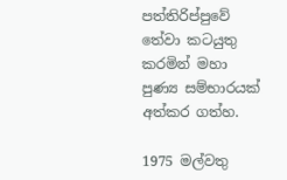පත්තිරිප්පුවේ තේවා කටයුතු කරමින් මහා පුණ්‍ය සම්භාරයක් අත්කර ගත්හ.

1975 මල්වතු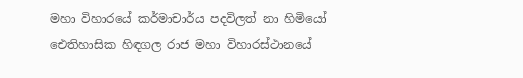මහා විහාරයේ කර්මාචාර්ය පදවිලත් නා හිමියෝ ඓතිහාසික හිඳගල රාජ මහා විහාරස්ථානයේ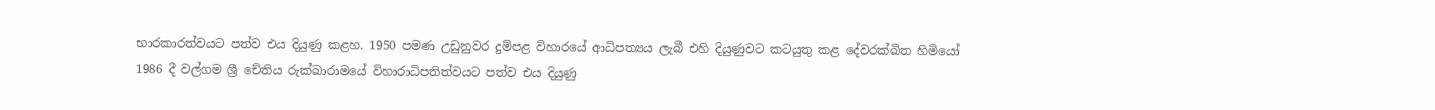භාරකාරත්වයට පත්ව එය දියුණු කළහ. 1950 පමණ උඩුනුවර දුම්පළ විහාරයේ ආධිපත්‍යය ලැබී එහි දියුණුවට කටයුතු කළ දේවරක්‍ඛිත හිමියෝ 1986 දී වල්ගම ශ්‍රී චේතිය රුක්ඛාරාමයේ විහාරාධිපතිත්වයට පත්ව එය දියුණු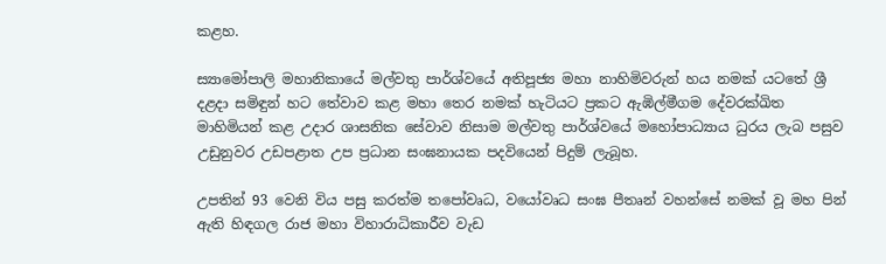කළහ.

ස්‍යාමෝපාලි මහානිකායේ මල්වතු පාර්ශ්වයේ අතිපූජ්‍ය මහා නාහිමිවරුන් හය නමක් යටතේ ශ්‍රී දළදා සමිඳුන් හට තේවාව කළ මහා තෙර නමක් හැටියට ප්‍රකට ඇඹිල්මීගම දේවරක්‍ඛිත මාහිමියන් කළ උදාර ශාසනික සේවාව නිසාම මල්වතු පාර්ශ්වයේ මහෝපාධ්‍යාය ධුරය ලැබ පසුව උඩුනුවර උඩපළාත උප ප්‍රධාන සංඝනායක පදවියෙන් පිදුම් ලැබූහ.

උපතින් 93 වෙනි විය පසු කරත්ම තපෝවෘධ, වයෝවෘධ සංඝ පීතෘන් වහන්සේ නමක් වූ මහ පින් ඇති හිඳගල රාජ මහා විහාරාධිකාරීව වැඩ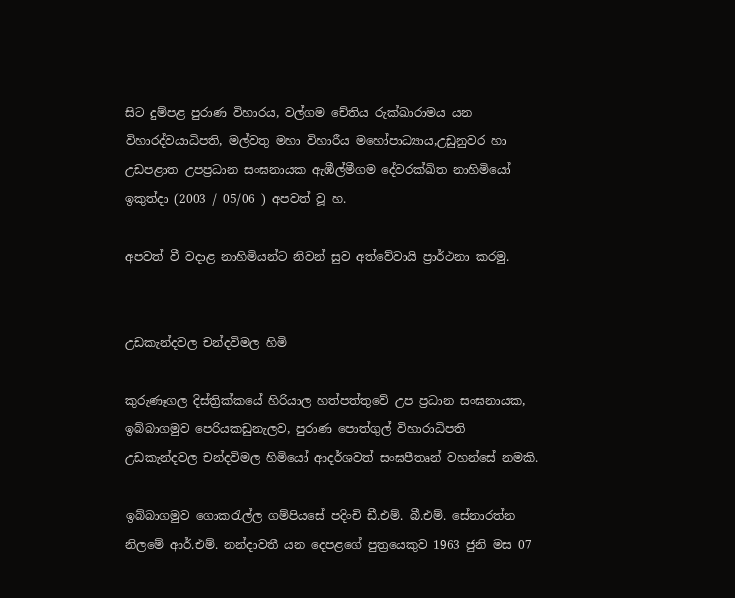සිට දුම්පළ පුරාණ විහාරය, වල්ගම චේතිය රුක්ඛාරාමය යන විහාරද්වයාධිපති, මල්වතු මහා විහාරීය මහෝපාධ්‍යාය,උඩුනුවර හා උඩපළාත උපප්‍රධාන සංඝනායක ඇඹීල්මීගම දේවරක්ඛිත නාහිමියෝ ඉකුත්දා (2003 / 05/06 ) අපවත් වූ හ.

අපවත් වී වදාළ නාහිමියන්ට නිවන් සුව අත්වේවායි ප්‍රාර්ථනා කරමු.


උඩකැන්දවල චන්දවිමල හිමි

කුරුණෑගල දිස්ත්‍රික්කයේ හිරියාල හත්පත්තුවේ උප ප්‍රධාන සංඝනායක, ඉබ්බාගමුව පෙරියකඩුනැලව, පුරාණ පොත්ගුල් විහාරාධිපති උඩකැන්දවල චන්දවිමල හිමියෝ ආදර්ශවත් සංඝපීතෘන් වහන්සේ නමකි.

ඉබ්බාගමුව ගොකරැල්ල ගම්පියසේ පදිංචි ඩී.එම්. බී.එම්. සේනාරත්න නිලමේ ආර්.එම්. නන්දාවතී යන දෙපළගේ පුත්‍රයෙකුව 1963 ජුනි මස 07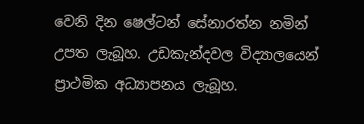වෙනි දින ෂෙල්ටන් සේනාරත්න නමින් උපත ලැබූහ. උඩකැන්දවල විද්‍යාලයෙන් ප්‍රාථමික අධ්‍යාපනය ලැබූහ.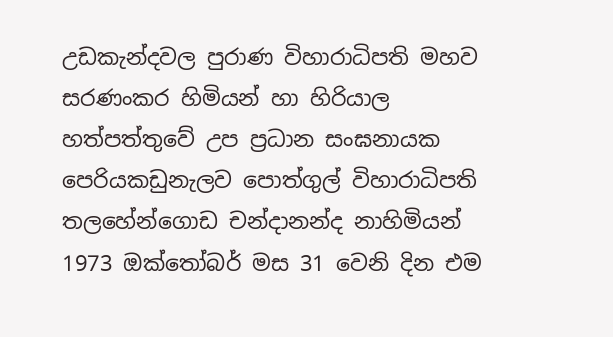උඩකැන්දවල පුරාණ විහාරාධිපති මහව සරණංකර හිමියන් හා හිරියාල හත්පත්තුවේ උප ප්‍රධාන සංඝනායක පෙරියකඩුනැලව පොත්ගුල් විහාරාධිපති තලහේන්ගොඩ චන්දානන්ද නාහිමියන් 1973 ඔක්තෝබර් මස 31 වෙනි දින එම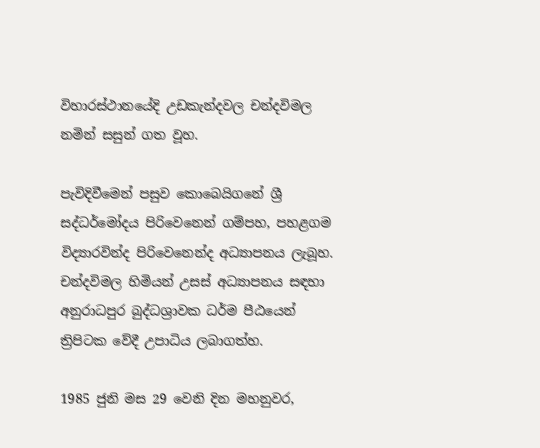විහාරස්ථානයේදි උඩකැන්දවල චන්දවිමල නමින් සසුන් ගත වූහ.

පැවිදිවීමෙන් පසුව කොබෙයිගනේ ශ්‍රී සද්ධර්මෝදය පිරිවෙනෙන් ගම්පහ, පහළගම විද්‍යාරවින්ද පිරිවෙනෙන්ද අධ්‍යාපනය ලැබූහ. චන්දවිමල හිමියන් උසස් අධ්‍යාපනය සඳහා අනුරාධපුර බුද්ධශ්‍රාවක ධර්ම පීඨයෙන් ත්‍රිපිටක වේදී උපාධිය ලබාගත්හ.

1985 ජුනි මස 29 වෙනි දින මහනුවර,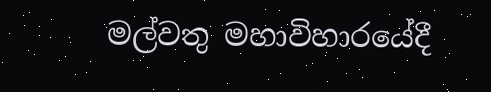මල්වතු මහාවිහාරයේදී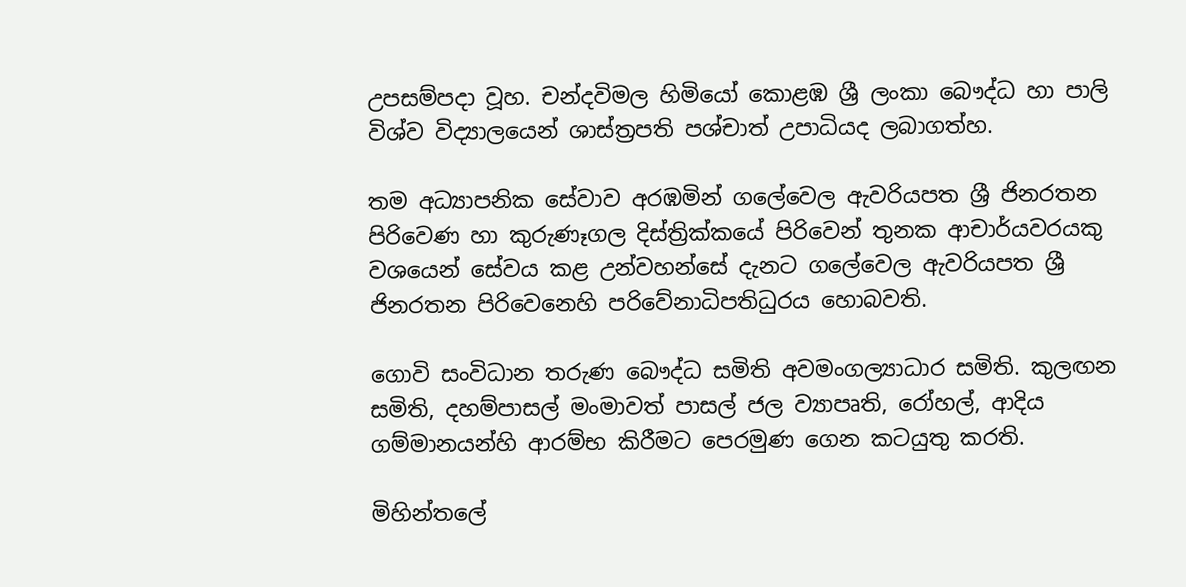උපසම්පදා වූහ. චන්දවිමල හිමියෝ කොළඹ ශ්‍රී ලංකා බෞද්ධ හා පාලි විශ්ව විද්‍යාලයෙන් ශාස්ත්‍රපති පශ්චාත් උපාධියද ලබාගත්හ.

තම අධ්‍යාපනික සේවාව අරඹමින් ගලේවෙල ඇවරියපත ශ්‍රී ජිනරතන පිරිවෙණ හා කුරුණෑගල දිස්ත්‍රික්කයේ පිරිවෙන් තුනක ආචාර්යවරයකු වශයෙන් සේවය කළ උන්වහන්සේ දැනට ගලේවෙල ඇවරියපත ශ්‍රී ජිනරතන පිරිවෙනෙහි පරිවේනාධිපතිධුරය හොබවති.

ගොවි සංවිධාන තරුණ බෞද්ධ සමිති අවමංගල්‍යාධාර සමිති. කුලඟන සමිති, දහම්පාසල් මංමාවත් පාසල් ජල ව්‍යාපෘති, රෝහල්, ආදිය ගම්මානයන්හි ආරම්භ කිරීමට පෙරමුණ ගෙන කටයුතු කරති.

මිහින්තලේ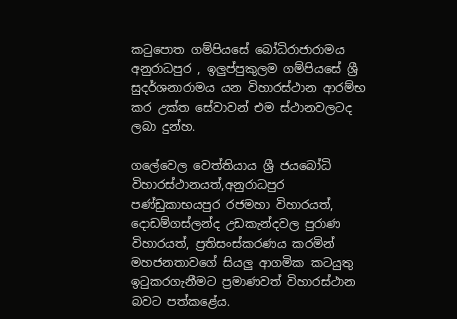කටුපොත ගම්පියසේ බෝධිරාජාරාමය අනුරාධපුර , ඉලුප්පුකුලම ගම්පියසේ ශ්‍රී සුදර්ශනාරාමය යන විහාරස්ථාන ආරම්භ කර උක්ත සේවාවන් එම ස්ථානවලටද ලබා දුන්හ.

ගලේවෙල වෙත්තියාය ශ්‍රී ජයබෝධි විහාරස්ථානයත්,අනුරාධපුර පණ්ඩුකාභයපුර රජමහා විහාරයත්, දොඩම්ගස්ලන්ද උඩකැන්දවල පුරාණ විහාරයත්, ප්‍රතිසංස්කරණය කරමින් මහජනතාවගේ සියලු ආගමික කටයුතු ඉටුකරගැනීමට ප්‍රමාණවත් විහාරස්ථාන බවට පත්කළේය.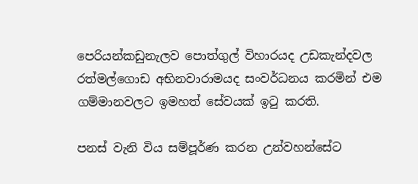පෙරියන්කඩුනැලව පොත්ගුල් විහාරයද උඩකැන්දවල රත්මල්ගොඩ අභිනවාරාමයද සංවර්ධනය කරමින් එම ගම්මානවලට ඉමහත් සේවයක් ඉටු කරති.

පනස් වැනි විය සම්පූර්ණ කරන උන්වහන්සේට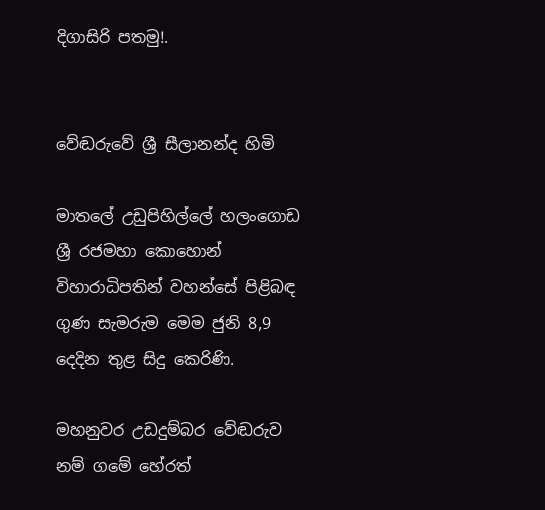දිගාසිරි පතමු!.


වේඬරුවේ ශ්‍රී සීලානන්ද හිමි

මාතලේ උඩුපිහිල්ලේ හලංගොඩ ශ්‍රී රජමහා කොහොන් විහාරාධිපතින් වහන්සේ පිළිබඳ ගුණ සැමරුම මෙම ජුනි 8,9 දෙදින තුළ සිදු කෙරිණි.

මහනුවර උඩදුම්බර වේඬරුව නම් ගමේ හේරත්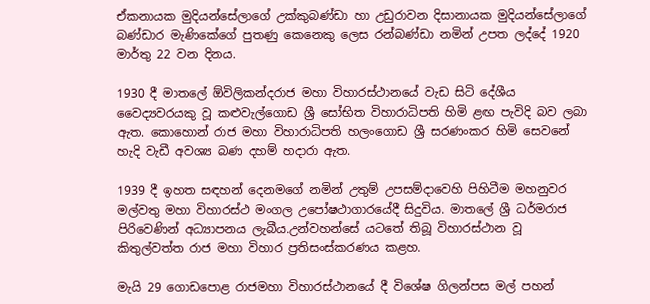ඒකනායක මුදියන්සේලාගේ උක්කුබණ්ඩා හා උඩුරාවන දිසානායක මුදියන්සේලාගේ බණ්ඩාර මැණිකේගේ පුතණු කෙනෙකු ලෙස රන්බණ්ඩා නමින් උපත ලද්දේ 1920 මාර්තු 22 වන දිනය.

1930 දී මාතලේ ඕවිලිකන්දරාජ මහා විහාරස්ථානයේ වැඩ සිටි දේශීය වෛද්‍යවරයකු වූ කළුවැල්ගොඩ ශ්‍රී සෝභිත විහාරාධිපති හිමි ළඟ පැවිදි බව ලබා ඇත. කොහොන් රාජ මහා විහාරාධිපති හලංගොඩ ශ්‍රී සරණංකර හිමි සෙවනේ හැදි වැඩී අවශ්‍ය බණ දහම් හදාරා ඇත.

1939 දී ඉහත සඳහන් දෙනමගේ නමින් උතුම් උපසම්දාවෙහි පිහිටීම මහනුවර මල්වතු මහා විහාරස්ථ මංගල උපෝෂථාගාරයේදී සිදුවිය. මාතලේ ශ්‍රී ධර්මරාජ පිරිවෙණින් අධ්‍යාපනය ලැබීය.උන්වහන්සේ යටතේ තිබූ විහාරස්ථාන වූ කිතුල්වත්ත රාජ මහා විහාර ප්‍රතිසංස්කරණය කළහ.

මැයි 29 ගොඩපොළ රාජමහා විහාරස්ථානයේ දී විශේෂ ගිලන්පස මල් පහන්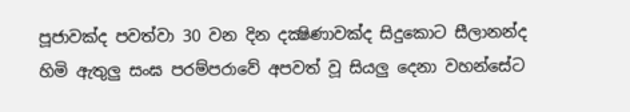පූජාවක්ද පවත්වා 30 වන දින දක්‍ෂිණාවක්ද සිදුකොට සීලානන්ද හිමි ඇතුලු සංඝ පරම්පරාවේ අපවත් වූ සියලු දෙනා වහන්සේට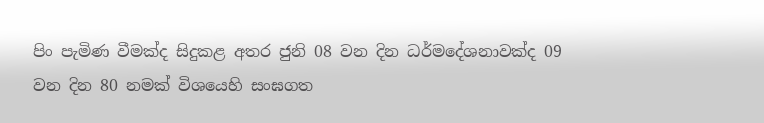පිං පැමිණ වීමක්ද සිදුකළ අතර ජුනි 08 වන දින ධර්මදේශනාවක්ද 09 වන දින 80 නමක් විශයෙහි සංඝගත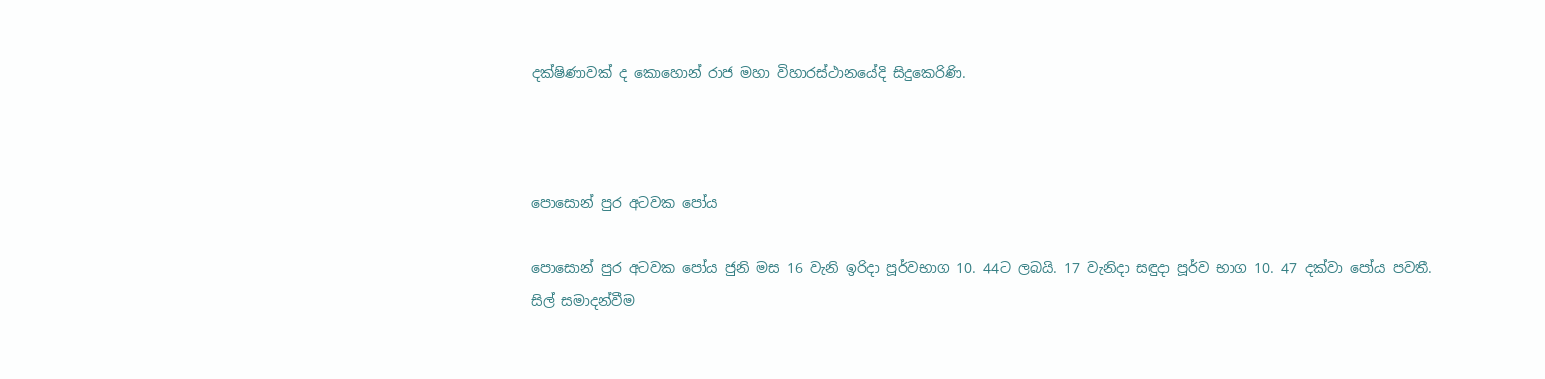දක්ෂිණාවක් ද කොහොන් රාජ මහා විහාරස්ථානයේදි සිදුකෙරිණි.



පොසොන් පුර අටවක පෝය

පොසොන් පුර අටවක පෝය ජුනි මස 16 වැනි ඉරිදා පූර්වභාග 10. 44ට ලබයි. 17 වැනිදා සඳුදා පූර්ව භාග 10. 47 දක්වා පෝය පවතී.
සිල් සමාදන්වීම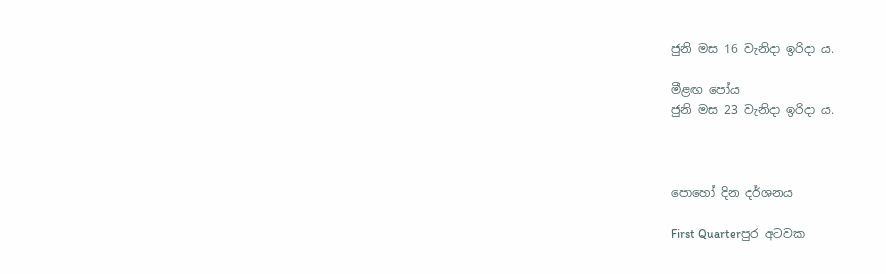ජුනි මස 16 වැනිදා ඉරිදා ය.

මීළඟ පෝය
ජුනි මස 23 වැනිදා ඉරිදා ය.



පොහෝ දින දර්ශනය

First Quarterපුර අටවක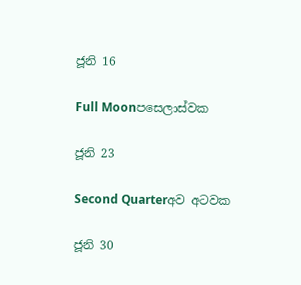ජූනි 16

Full Moonපසෙලාස්වක

ජූනි 23

Second Quarterඅව අටවක

ජූනි 30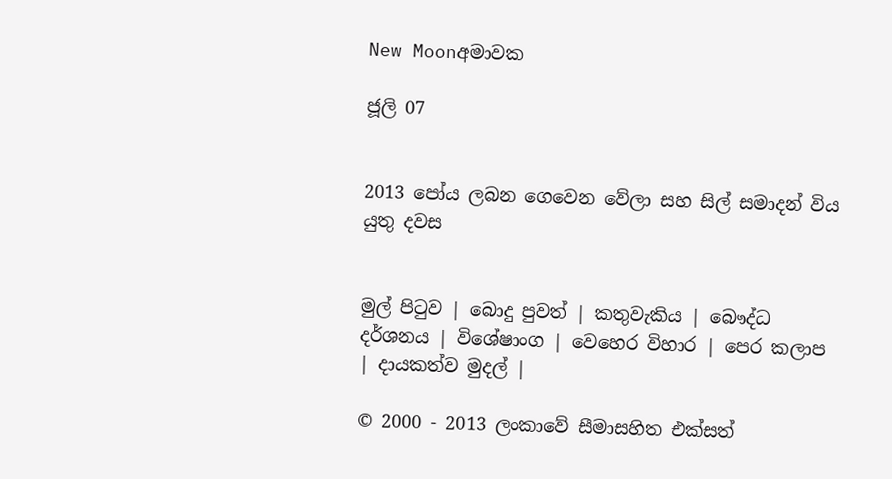New Moonඅමාවක

ජූලි 07


2013 පෝය ලබන ගෙවෙන වේලා සහ සිල් සමාදන් විය යුතු දවස


මුල් පිටුව | බොදු පුවත් | කතුවැකිය | බෞද්ධ දර්ශනය | විශේෂාංග | වෙහෙර විහාර | පෙර කලාප | දායකත්ව මුදල් |

© 2000 - 2013 ලංකාවේ සීමාසහිත එක්සත්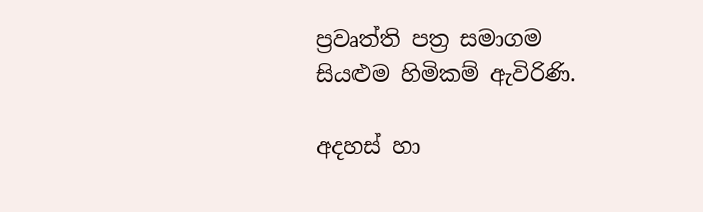ප්‍රවෘත්ති පත්‍ර සමාගම
සියළුම හිමිකම් ඇවිරිණි.

අදහස් හා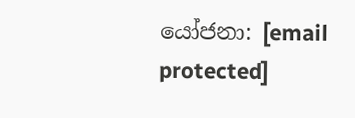යෝජනා: [email protected]